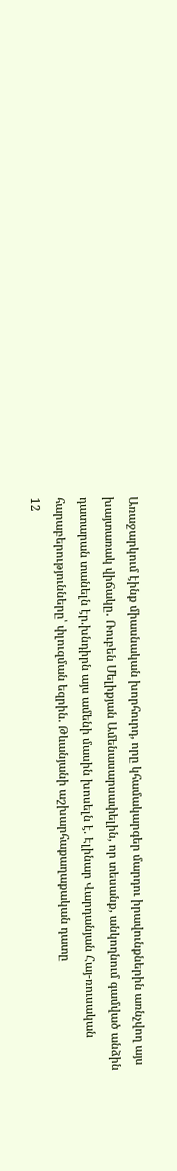Առաջարկում էինք միասնական խորհուրդ, որը կհամակարգեր մարդու իրավունքներին առնչվող այս խայտառակ վիճակը․ Ռուբեն Մելիքյան Ամենասարսափելին, որ տեսանք, անկողնում գամված անձին դատարան տանելն էր.խնդիրն այս ամենի մասին խոսելն է. Էլինար Վարդանյան Հայ-ռուսական հարաբերությունները՝ փլուզման եզրին. Թևանյանի աշխարհաքաղաքական դատը
12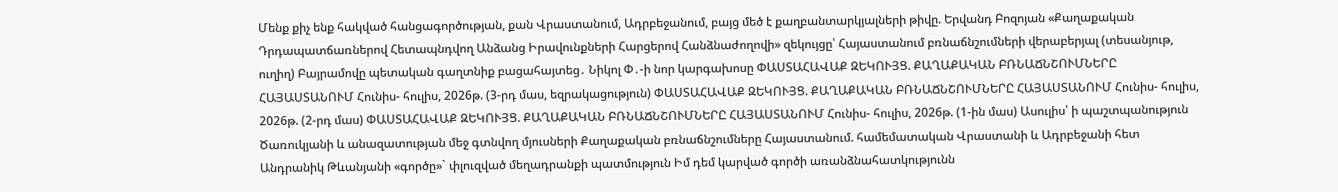Մենք քիչ ենք հակված հանցագործության, քան Վրաստանում, Ադրբեջանում, բայց մեծ է քաղբանտարկյալների թիվը. Երվանդ Բոզոյան «Քաղաքական Դրդապատճառներով Հետապնդվող Անձանց Իրավունքների Հարցերով Հանձնաժողովի» զեկույցը՝ Հայաստանում բռնաճնշումների վերաբերյալ (տեսանյութ, ուղիղ) Բայրամովը պետական գաղտնիք բացահայտեց․ Նիկոլ Փ․-ի նոր կարգախոսը ՓԱՍՏԱՀԱՎԱՔ ԶԵԿՈՒՅՑ. ՔԱՂԱՔԱԿԱՆ ԲՌՆԱՃՆՇՈՒՄՆԵՐԸ ՀԱՅԱՍՏԱՆՈՒՄ Հունիս- հուլիս, 2026թ. (3-րդ մաս, եզրակացություն) ՓԱՍՏԱՀԱՎԱՔ ԶԵԿՈՒՅՑ. ՔԱՂԱՔԱԿԱՆ ԲՌՆԱՃՆՇՈՒՄՆԵՐԸ ՀԱՅԱՍՏԱՆՈՒՄ Հունիս- հուլիս, 2026թ. (2-րդ մաս) ՓԱՍՏԱՀԱՎԱՔ ԶԵԿՈՒՅՑ. ՔԱՂԱՔԱԿԱՆ ԲՌՆԱՃՆՇՈՒՄՆԵՐԸ ՀԱՅԱՍՏԱՆՈՒՄ Հունիս- հուլիս, 2026թ. (1-ին մաս) Ասուլիս՝ ի պաշտպանություն Ծառուկյանի և անազատության մեջ գտնվող մյուսների Քաղաքական բռնաճնշումները Հայաստանում. համեմատական Վրաստանի և Ադրբեջանի հետ Անդրանիկ Թևանյանի «գործը»` փլուզված մեղադրանքի պատմություն Իմ դեմ կարված գործի առանձնահատկությունն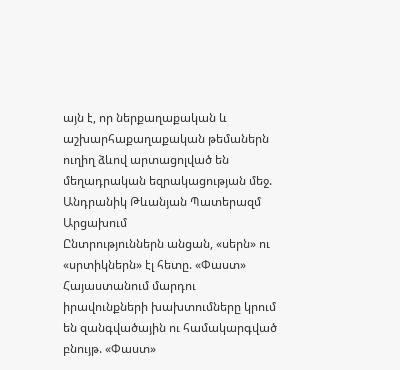այն է, որ ներքաղաքական և աշխարհաքաղաքական թեմաներն ուղիղ ձևով արտացոլված են մեղադրական եզրակացության մեջ. Անդրանիկ Թևանյան Պատերազմ Արցախում
Ընտրություններն անցան, «սերն» ու «սրտիկներն» էլ հետը. «Փաստ» Հայաստանում մարդու իրավունքների խախտումները կրում են զանգվածային ու համակարգված բնույթ. «Փաստ»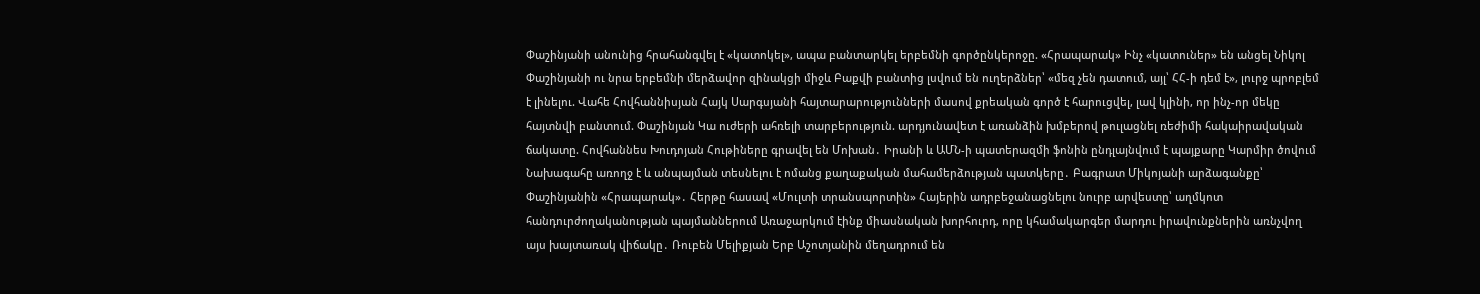Փաշինյանի անունից հրահանգվել է «կատոկել», ապա բանտարկել երբեմնի գործընկերոջը. «Հրապարակ» Ինչ «կատուներ» են անցել Նիկոլ Փաշինյանի ու նրա երբեմնի մերձավոր զինակցի միջև Բաքվի բանտից լսվում են ուղերձներ՝ «մեզ չեն դատում, այլ՝ ՀՀ-ի դեմ է», լուրջ պրոբլեմ է լինելու. Վահե Հովհաննիսյան Հայկ Սարգսյանի հայտարարությունների մասով քրեական գործ է հարուցվել, լավ կլինի, որ ինչ-որ մեկը հայտնվի բանտում. Փաշինյան Կա ուժերի ահռելի տարբերություն. արդյունավետ է առանձին խմբերով թուլացնել ռեժիմի հակաիրավական ճակատը. Հովհաննես Խուդոյան Հութիները գրավել են Մոխան․ Իրանի և ԱՄՆ-ի պատերազմի ֆոնին ընդլայնվում է պայքարը Կարմիր ծովում Նախագահը առողջ է և անպայման տեսնելու է ոմանց քաղաքական մահամերձության պատկերը․ Բագրատ Միկոյանի արձագանքը՝ Փաշինյանին «Հրապարակ»․ Հերթը հասավ «Մուլտի տրանսպորտին» Հայերին ադրբեջանացնելու նուրբ արվեստը՝ աղմկոտ հանդուրժողականության պայմաններում Առաջարկում էինք միասնական խորհուրդ, որը կհամակարգեր մարդու իրավունքներին առնչվող այս խայտառակ վիճակը․ Ռուբեն Մելիքյան Երբ Աշոտյանին մեղադրում են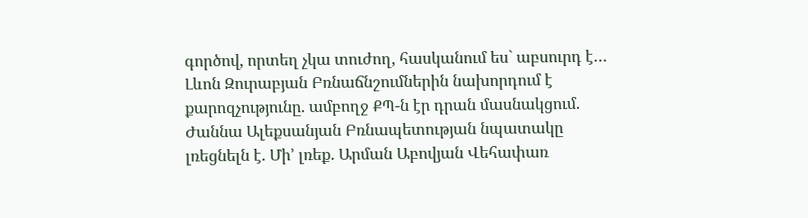գործով, որտեղ չկա տուժող, հասկանում ես` աբսուրդ է… Լևոն Զուրաբյան Բռնաճնշումներին նախորդում է քարոզչությունը. ամբողջ ՔՊ-ն էր դրան մասնակցում. Ժաննա Ալեքսանյան Բռնապետության նպատակը լռեցնելն է. Մի’ լռեք. Արման Աբովյան Վեհափառ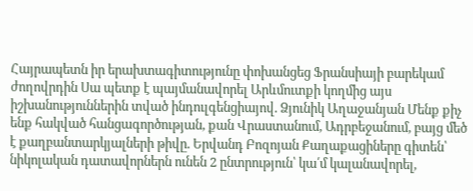Հայրապետն իր երախտագիտությունը փոխանցեց Ֆրանսիայի բարեկամ ժողովրդին Սա պետք է պայմանավորել Արևմուտքի կողմից այս իշխանություններին տված ինդուլգենցիայով. Ձյունիկ Աղաջանյան Մենք քիչ ենք հակված հանցագործության, քան Վրաստանում, Ադրբեջանում, բայց մեծ է քաղբանտարկյալների թիվը. Երվանդ Բոզոյան Քաղաքացիները գիտեն՝ նիկոլական դատավորներն ունեն 2 ընտրություն՝ կա՛մ կալանավորել,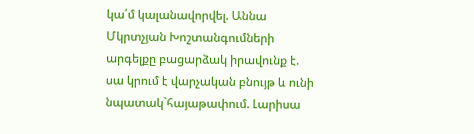կա՛մ կալանավորվել. Աննա Մկրտչյան Խոշտանգումների արգելքը բացարձակ իրավունք է. սա կրում է վարչական բնույթ և ունի նպատակ`հայաթափում. Լարիսա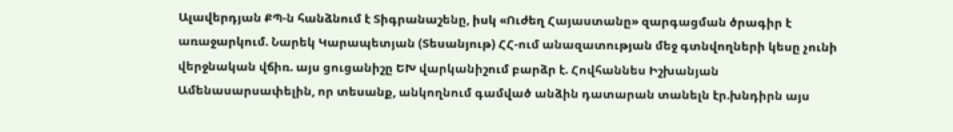Ալավերդյան ՔՊ-ն հանձնում է Տիգրանաշենը, իսկ «Ուժեղ Հայաստանը» զարգացման ծրագիր է առաջարկում. Նարեկ Կարապետյան (Տեսանյութ) ՀՀ-ում անազատության մեջ գտնվողների կեսը չունի վերջնական վճիռ. այս ցուցանիշը ԵԽ վարկանիշում բարձր է. Հովհաննես Իշխանյան Ամենասարսափելին, որ տեսանք, անկողնում գամված անձին դատարան տանելն էր.խնդիրն այս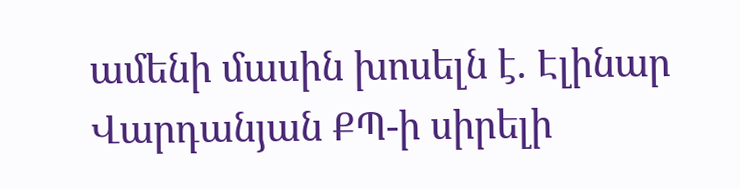ամենի մասին խոսելն է. Էլինար Վարդանյան ՔՊ-ի սիրելի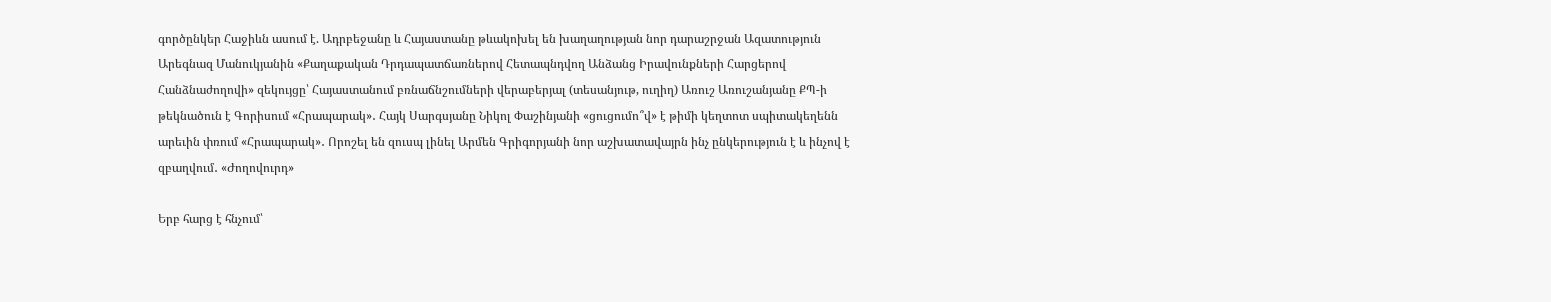գործընկեր Հաջիևն ասում է. Ադրբեջանը և Հայաստանը թևակոխել են խաղաղության նոր դարաշրջան Ազատություն Արեգնազ Մանուկյանին «Քաղաքական Դրդապատճառներով Հետապնդվող Անձանց Իրավունքների Հարցերով Հանձնաժողովի» զեկույցը՝ Հայաստանում բռնաճնշումների վերաբերյալ (տեսանյութ, ուղիղ) Առուշ Առուշանյանը ՔՊ-ի թեկնածուն է Գորիսում «Հրապարակ»․ Հայկ Սարգսյանը Նիկոլ Փաշինյանի «ցուցումո՞վ» է թիմի կեղտոտ սպիտակեղենն արեւին փռում «Հրապարակ»․ Որոշել են զուսպ լինել Արմեն Գրիգորյանի նոր աշխատավայրն ինչ ընկերություն է և ինչով է զբաղվում․ «Ժողովուրդ»

Երբ հարց է հնչում՝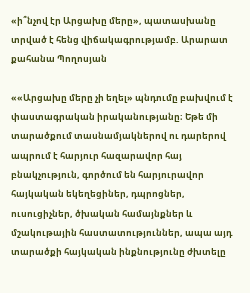«ի՞նչով էր Արցախը մերը», պատասխանը տրված է հենց վիճակագրությամբ. Արարատ քահանա Պողոսյան

««Արցախը մերը չի եղել» պնդումը բախվում է փաստագրական իրականությանը։ Եթե մի տարածքում տասնամյակներով ու դարերով ապրում է հարյուր հազարավոր հայ բնակչություն, գործում են հարյուրավոր հայկական եկեղեցիներ, դպրոցներ, ուսուցիչներ, ծխական համայնքներ և մշակութային հաստատություններ, ապա այդ տարածքի հայկական ինքնությունը ժխտելը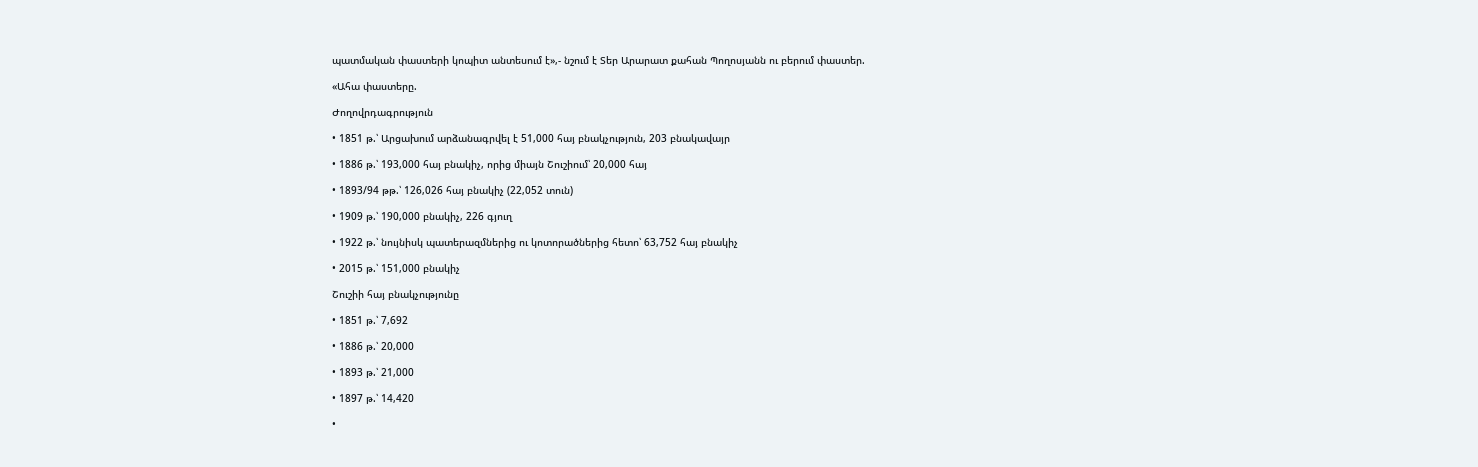պատմական փաստերի կոպիտ անտեսում է»,- նշում է Տեր Արարատ քահան Պողոսյանն ու բերում փաստեր.

«Ահա փաստերը.

Ժողովրդագրություն

• 1851 թ.՝ Արցախում արձանագրվել է 51,000 հայ բնակչություն, 203 բնակավայր

• 1886 թ.՝ 193,000 հայ բնակիչ, որից միայն Շուշիում՝ 20,000 հայ

• 1893/94 թթ.՝ 126,026 հայ բնակիչ (22,052 տուն)

• 1909 թ.՝ 190,000 բնակիչ, 226 գյուղ

• 1922 թ.՝ նույնիսկ պատերազմներից ու կոտորածներից հետո՝ 63,752 հայ բնակիչ

• 2015 թ.՝ 151,000 բնակիչ

Շուշիի հայ բնակչությունը

• 1851 թ.՝ 7,692

• 1886 թ.՝ 20,000

• 1893 թ.՝ 21,000

• 1897 թ.՝ 14,420

•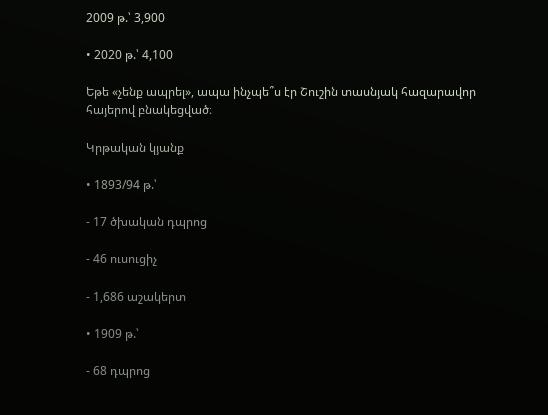2009 թ.՝ 3,900

• 2020 թ.՝ 4,100

Եթե «չենք ապրել», ապա ինչպե՞ս էր Շուշին տասնյակ հազարավոր հայերով բնակեցված։

Կրթական կյանք

• 1893/94 թ.՝

- 17 ծխական դպրոց

- 46 ուսուցիչ

- 1,686 աշակերտ

• 1909 թ.՝

- 68 դպրոց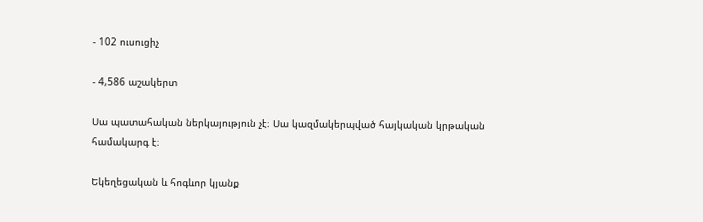- 102 ուսուցիչ

- 4,586 աշակերտ

Սա պատահական ներկայություն չէ։ Սա կազմակերպված հայկական կրթական համակարգ է։

Եկեղեցական և հոգևոր կյանք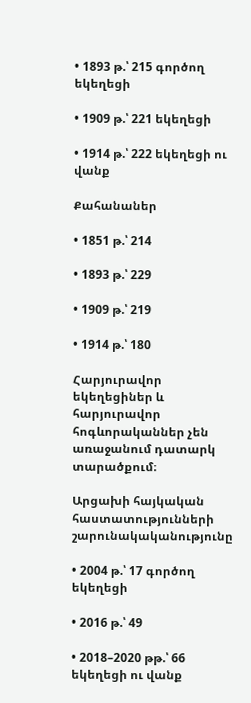• 1893 թ.՝ 215 գործող եկեղեցի

• 1909 թ.՝ 221 եկեղեցի

• 1914 թ.՝ 222 եկեղեցի ու վանք

Քահանաներ

• 1851 թ.՝ 214

• 1893 թ.՝ 229

• 1909 թ.՝ 219

• 1914 թ.՝ 180

Հարյուրավոր եկեղեցիներ և հարյուրավոր հոգևորականներ չեն առաջանում դատարկ տարածքում։

Արցախի հայկական հաստատությունների շարունակականությունը

• 2004 թ.՝ 17 գործող եկեղեցի

• 2016 թ.՝ 49

• 2018–2020 թթ.՝ 66 եկեղեցի ու վանք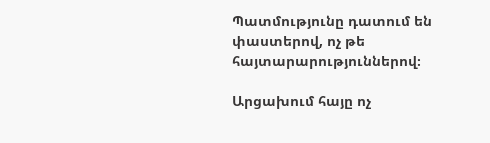Պատմությունը դատում են փաստերով, ոչ թե հայտարարություններով։

Արցախում հայը ոչ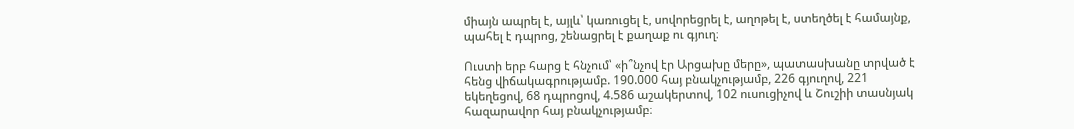միայն ապրել է, այլև՝ կառուցել է, սովորեցրել է, աղոթել է, ստեղծել է համայնք, պահել է դպրոց, շենացրել է քաղաք ու գյուղ։

Ուստի երբ հարց է հնչում՝ «ի՞նչով էր Արցախը մերը», պատասխանը տրված է հենց վիճակագրությամբ. 190.000 հայ բնակչությամբ, 226 գյուղով, 221 եկեղեցով, 68 դպրոցով, 4.586 աշակերտով, 102 ուսուցիչով և Շուշիի տասնյակ հազարավոր հայ բնակչությամբ։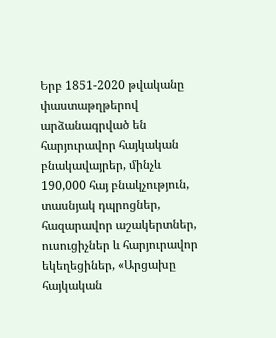Երբ 1851-2020 թվականը փաստաթղթերով արձանագրված են հարյուրավոր հայկական բնակավայրեր, մինչև 190,000 հայ բնակչություն, տասնյակ դպրոցներ, հազարավոր աշակերտներ, ուսուցիչներ և հարյուրավոր եկեղեցիներ, «Արցախը հայկական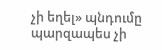չի եղել» պնդումը պարզապես չի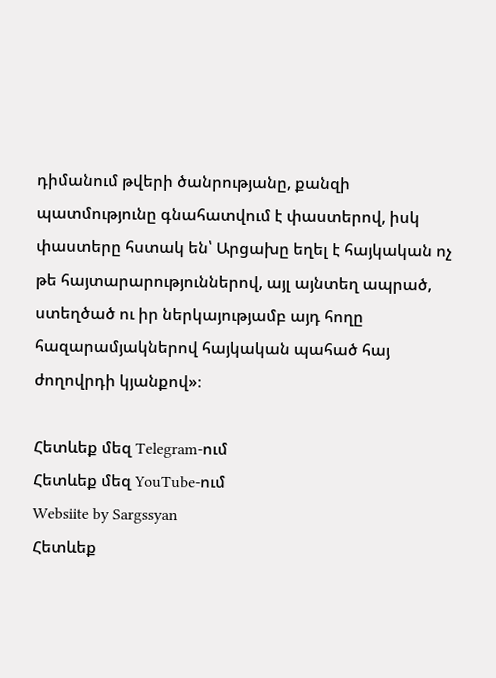դիմանում թվերի ծանրությանը, քանզի պատմությունը գնահատվում է փաստերով, իսկ փաստերը հստակ են՝ Արցախը եղել է հայկական ոչ թե հայտարարություններով, այլ այնտեղ ապրած, ստեղծած ու իր ներկայությամբ այդ հողը հազարամյակներով հայկական պահած հայ ժողովրդի կյանքով»։

Հետևեք մեզ Telegram-ում
Հետևեք մեզ YouTube-ում
Websiite by Sargssyan
Հետևեք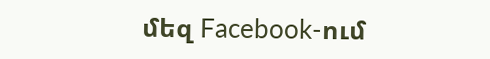մեզ Facebook-ում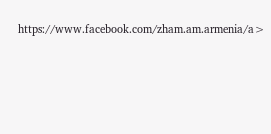https://www.facebook.com/zham.am.armenia/a>